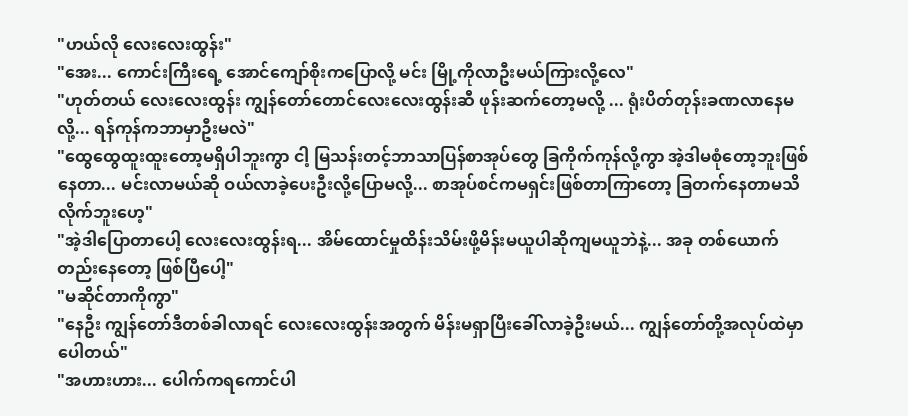"ဟယ်လို လေးလေးထွန်း"
"အေး... ကောင်းကြီးရေ့ အောင်ကျော်စိုးကပြောလို့ မင်း မြို့ကိုလာဦးမယ်ကြားလို့လေ"
"ဟုတ်တယ် လေးလေးထွန်း ကျွန်တော်တောင်လေးလေးထွန်းဆီ ဖုန်းဆက်တော့မလို့ ... ရုံးပိတ်တုန်းခဏလာနေမလို့... ရန်ကုန်ကဘာမှာဦးမလဲ"
"ထွေထွေထူးထူးတော့မရှိပါဘူးကွာ ငါ့ မြသန်းတင့်ဘာသာပြန်စာအုပ်တွေ ခြကိုက်ကုန်လို့ကွာ အဲ့ဒါမစုံတော့ဘူးဖြစ်နေတာ... မင်းလာမယ်ဆို ဝယ်လာခဲ့ပေးဦးလို့ပြောမလို့... စာအုပ်စင်ကမရှင်းဖြစ်တာကြာတော့ ခြတက်နေတာမသိလိုက်ဘူးဟေ့"
"အဲ့ဒါပြောတာပေါ့ လေးလေးထွန်းရ... အိမ်ထောင်မှုထိန်းသိမ်းဖို့မိန်းမယူပါဆိုကျမယူဘဲနဲ့... အခု တစ်ယောက်တည်းနေတော့ ဖြစ်ပြီပေါ့"
"မဆိုင်တာကိုကွာ"
"နေဦး ကျွန်တော်ဒီတစ်ခါလာရင် လေးလေးထွန်းအတွက် မိန်းမရှာပြီးခေါ်လာခဲ့ဦးမယ်... ကျွန်တော်တို့အလုပ်ထဲမှာပေါတယ်"
"အဟားဟား... ပေါက်ကရကောင်ပါ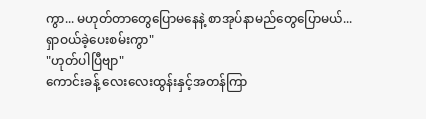ကွာ... မဟုတ်တာတွေပြောမနေနဲ့ စာအုပ်နာမည်တွေပြောမယ်... ရှာဝယ်ခဲ့ပေးစမ်းကွာ"
"ဟုတ်ပါပြီဗျာ"
ကောင်းခန့် လေးလေးထွန်းနှင့်အတန်ကြာ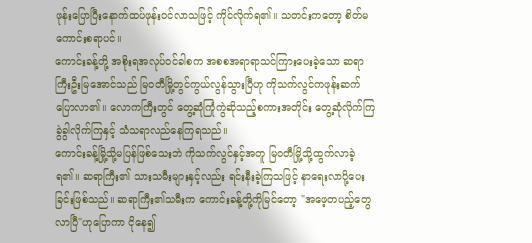ဖုန်းပြောပြီးနောက်ထပ်ဖုန်းဝင်လာသဖြင့် ကိုင်လိုက်ရ၏။ သတင်းကတော့ စိတ်မကောင်းစရာပင်။
ကောင်းခန့်တို့ အစိုးရအလုပ်၀င်ခါစက အစစအရာရာသင်ကြားပေးခဲ့သော ဆရာကြီးဦးမြအောင်သည် မြ၀တီမြို့တွင်ကွယ်လွန်သွားပြီဟု ကိုသက်လွင်ကဖုန်းဆက်ပြောလာ၏။ လောကကြီးတွင် တွေ့ဆုံကြုံကွဲဆိုသည့်စကားအတိုင်း တွေ့ဆုံလိုက်ကြ ခွဲခွါလိုက်ကြနှင့် သံသရာလည်နေကြရသည်။
ကောင်းခန့်မြို့သို့မပြန်ဖြစ်သေးဘဲ ကိုသက်လွင်နှင့်အတူ မြဝတီမြို့သို့ထွက်လာခဲ့ရ၏။ ဆရာကြီး၏ သားသမီးများနှင့်လည်း ရင်းနီးခဲ့ကြသဖြင့် နာရေးလာပို့ပေးခြင်းဖြစ်သည်။ ဆရာကြီး၏သမီးက ကောင်းခန့်တို့ကိုမြင်တော့ "အဖေ့တပည့်တွေလာပြီ"ဟုပြောကာ ငိုနေ၍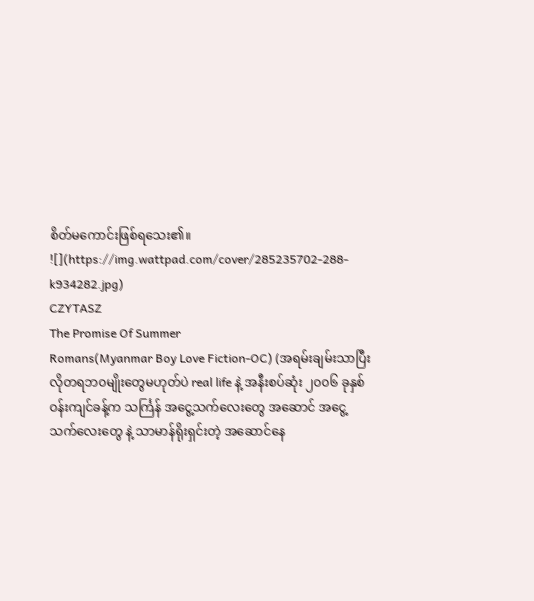စိတ်မကောင်းဖြစ်ရသေး၏။
![](https://img.wattpad.com/cover/285235702-288-k934282.jpg)
CZYTASZ
The Promise Of Summer
Romans(Myanmar Boy Love Fiction-OC) (အရမ်းချမ်းသာပြီး လိုတရဘ၀မျိုးတွေမဟုတ်ပဲ real life နဲ့ အနီးစပ်ဆုံး ၂၀၀၆ ခုနှစ်ဝန်းကျင်ခန့်က သင်္ကြန် အငွေ့သက်လေးတွေ အဆောင် အငွေ့သက်လေးတွေ နဲ့ သာမာန်ရိုးရှင်းတဲ့ အဆောင်နေ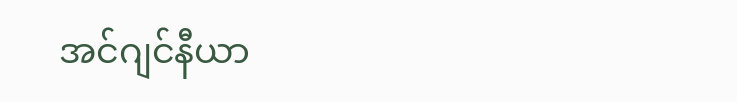အင်ဂျင်နီယာ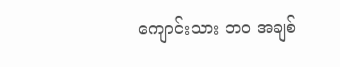ကျောင်းသား ဘ၀ အချစ်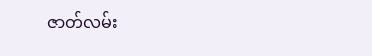ဇာတ်လမ်း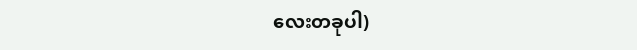လေးတခုပါ)